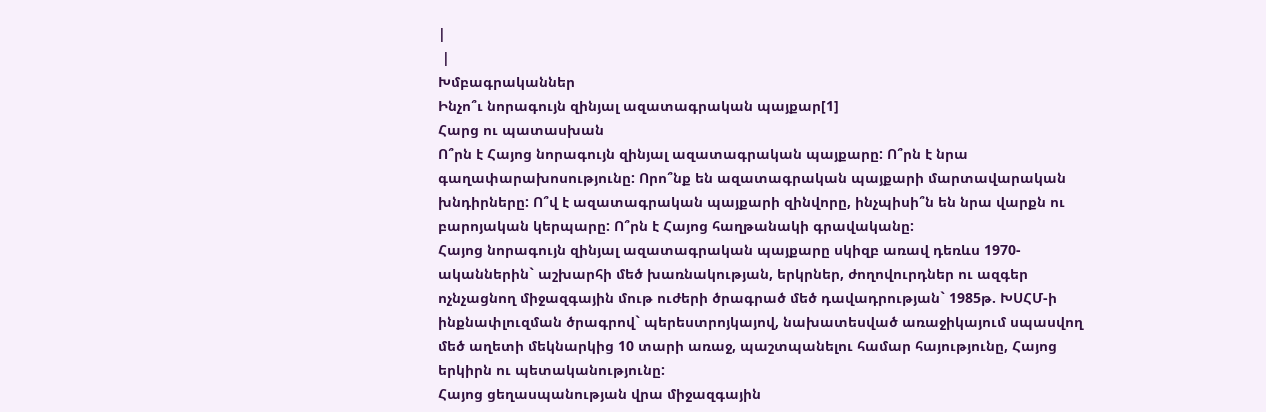|
 |
Խմբագրականներ
Ինչո՞ւ նորագույն զինյալ ազատագրական պայքար[1]
Հարց ու պատասխան
Ո՞րն է Հայոց նորագույն զինյալ ազատագրական պայքարը: Ո՞րն է նրա
գաղափարախոսությունը: Որո՞նք են ազատագրական պայքարի մարտավարական
խնդիրները: Ո՞վ է ազատագրական պայքարի զինվորը, ինչպիսի՞ն են նրա վարքն ու
բարոյական կերպարը: Ո՞րն է Հայոց հաղթանակի գրավականը:
Հայոց նորագույն զինյալ ազատագրական պայքարը սկիզբ առավ դեռևս 1970-
ականներին` աշխարհի մեծ խառնակության, երկրներ, ժողովուրդներ ու ազգեր
ոչնչացնող միջազգային մութ ուժերի ծրագրած մեծ դավադրության` 1985թ. ԽՍՀՄ-ի
ինքնափլուզման ծրագրով` պերեստրոյկայով, նախատեսված առաջիկայում սպասվող
մեծ աղետի մեկնարկից 10 տարի առաջ, պաշտպանելու համար հայությունը, Հայոց
երկիրն ու պետականությունը:
Հայոց ցեղասպանության վրա միջազգային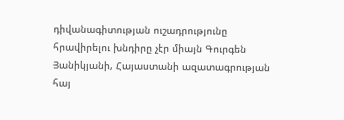դիվանագիտության ուշադրությունը
հրավիրելու խնդիրը չէր միայն Գուրգեն Յանիկյանի, Հայաստանի ազատագրության
հայ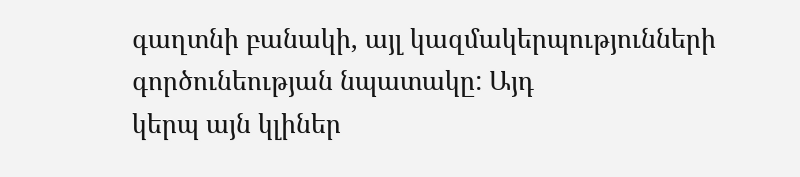գաղտնի բանակի, այլ կազմակերպությունների գործունեության նպատակը: Այդ
կերպ այն կլիներ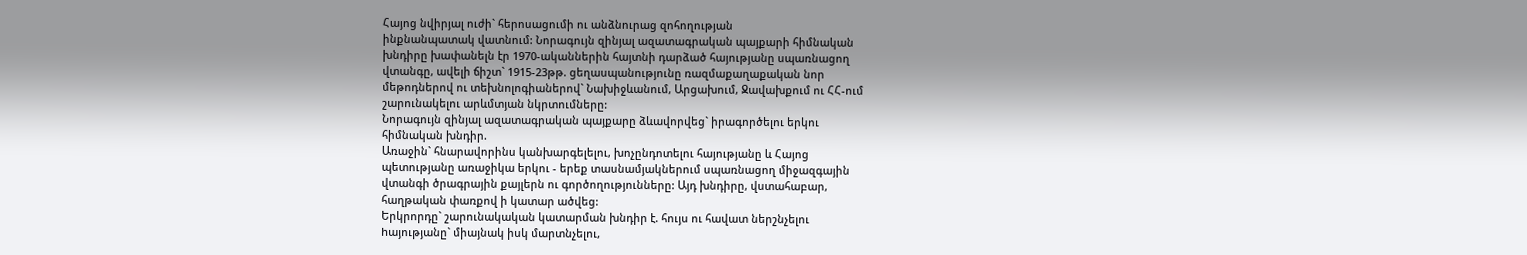Հայոց նվիրյալ ուժի` հերոսացումի ու անձնուրաց զոհողության
ինքնանպատակ վատնում: Նորագույն զինյալ ազատագրական պայքարի հիմնական
խնդիրը խափանելն էր 1970-ականներին հայտնի դարձած հայությանը սպառնացող
վտանգը, ավելի ճիշտ` 1915-23թթ. ցեղասպանությունը ռազմաքաղաքական նոր
մեթոդներով ու տեխնոլոգիաներով` Նախիջևանում, Արցախում, Ջավախքում ու ՀՀ-ում
շարունակելու արևմտյան նկրտումները:
Նորագույն զինյալ ազատագրական պայքարը ձևավորվեց` իրագործելու երկու
հիմնական խնդիր.
Առաջին` հնարավորինս կանխարգելելու, խոչընդոտելու հայությանը և Հայոց
պետությանը առաջիկա երկու - երեք տասնամյակներում սպառնացող միջազգային
վտանգի ծրագրային քայլերն ու գործողությունները: Այդ խնդիրը, վստահաբար,
հաղթական փառքով ի կատար ածվեց:
Երկրորդը` շարունակական կատարման խնդիր է. հույս ու հավատ ներշնչելու
hայությանը` միայնակ իսկ մարտնչելու,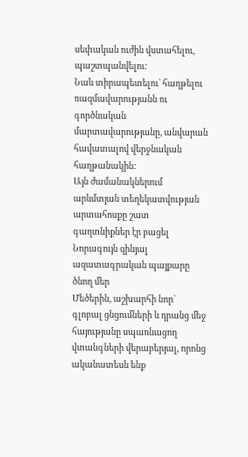սեփական ուժին վստահելու, պաշտպանվելու:
Նաև տիրապետելու` հաղթելու ռազմավարությանն ու գործնական
մարտավարությանը, անվարան հավատալով վերջնական հաղթանակին:
Այն ժամանակներում արևմտյան տեղեկատվության արտահոսքը շատ
գաղտնիքներ էր բացել Նորագույն զինյալ ազատագրական պայքարը ծնող մեր
Մեծերին, աշխարհի նոր` գլոբալ ցնցումների և դրանց մեջ հայությանը սպառնացող
վտանգների վերաբերյալ, որոնց ականատեսն ենք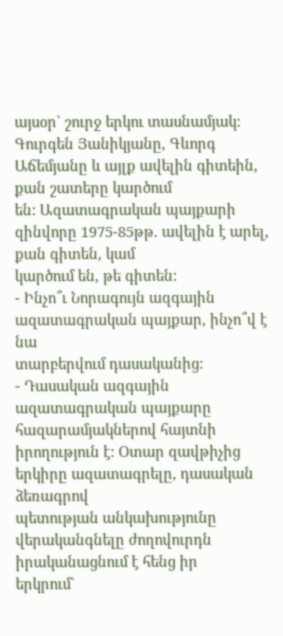այսօր` շուրջ երկու տասնամյակ:
Գուրգեն Յանիկյանը, Գևորգ Աճեմյանը և այլք ավելին գիտեին, քան շատերը կարծում
են: Ազատագրական պայքարի զինվորը 1975-85թթ. ավելին է արել, քան գիտեն, կամ
կարծում են, թե գիտեն:
- Ինչո՞ւ Նորագույն ազգային ազատագրական պայքար, ինչո՞վ է նա
տարբերվում դասականից:
- Դասական ազգային ազատագրական պայքարը հազարամյակներով հայտնի
իրողություն է: Օտար զավթիչից երկիրը ազատագրելը, դասական ձեռագրով
պետության անկախությունը վերականգնելը ժողովուրդն իրականացնում է հենց իր
երկրում`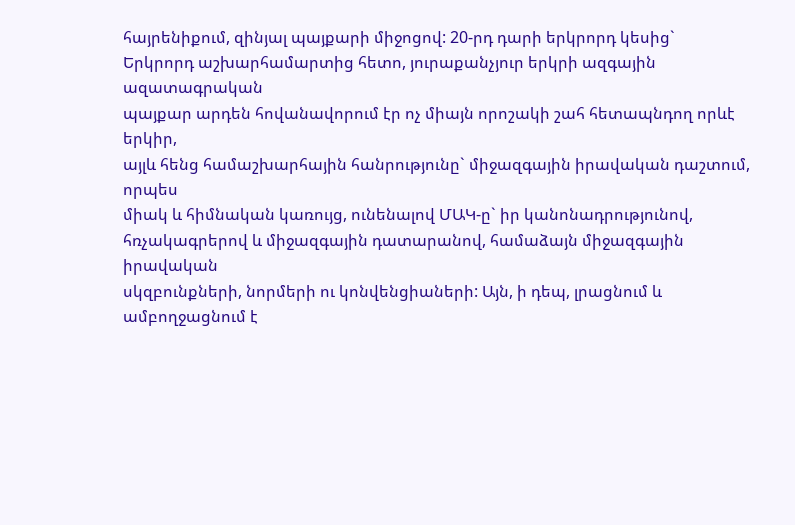հայրենիքում, զինյալ պայքարի միջոցով: 20-րդ դարի երկրորդ կեսից`
Երկրորդ աշխարհամարտից հետո, յուրաքանչյուր երկրի ազգային ազատագրական
պայքար արդեն հովանավորում էր ոչ միայն որոշակի շահ հետապնդող որևէ երկիր,
այլև հենց համաշխարհային հանրությունը` միջազգային իրավական դաշտում, որպես
միակ և հիմնական կառույց, ունենալով ՄԱԿ-ը` իր կանոնադրությունով,
հռչակագրերով և միջազգային դատարանով, համաձայն միջազգային իրավական
սկզբունքների, նորմերի ու կոնվենցիաների: Այն, ի դեպ, լրացնում և ամբողջացնում է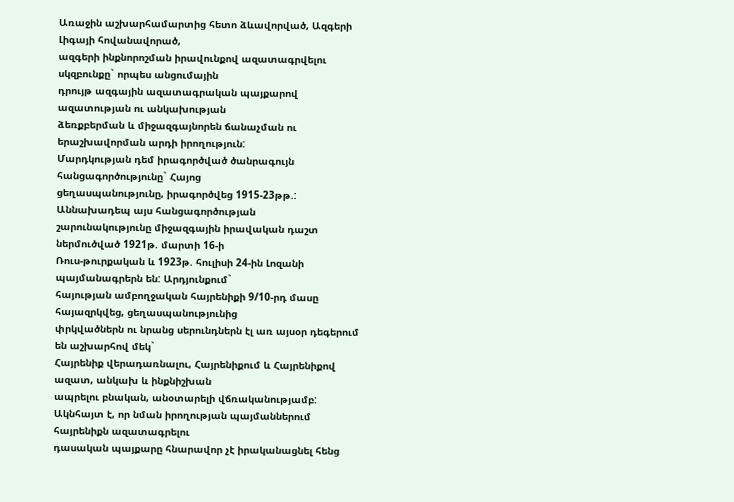Առաջին աշխարհամարտից հետո ձևավորված, Ազգերի Լիգայի հովանավորած,
ազգերի ինքնորոշման իրավունքով ազատագրվելու սկզբունքը` որպես անցումային
դրույթ ազգային ազատագրական պայքարով ազատության ու անկախության
ձեռքբերման և միջազգայնորեն ճանաչման ու երաշխավորման արդի իրողություն:
Մարդկության դեմ իրագործված ծանրագույն հանցագործությունը` Հայոց
ցեղասպանությունը, իրագործվեց 1915-23թթ.: Աննախադեպ այս հանցագործության
շարունակությունը միջազգային իրավական դաշտ ներմուծված 1921թ. մարտի 16-ի
Ռուս-թուրքական և 1923թ. հուլիսի 24-ին Լոզանի պայմանագրերն են: Արդյունքում`
հայության ամբողջական հայրենիքի 9/10-րդ մասը հայազրկվեց, ցեղասպանությունից
փրկվածներն ու նրանց սերունդներն էլ առ այսօր դեգերում են աշխարհով մեկ`
Հայրենիք վերադառնալու, Հայրենիքում և Հայրենիքով ազատ, անկախ և ինքնիշխան
ապրելու բնական, անօտարելի վճռականությամբ:
Ակնհայտ է, որ նման իրողության պայմաններում հայրենիքն ազատագրելու
դասական պայքարը հնարավոր չէ իրականացնել հենց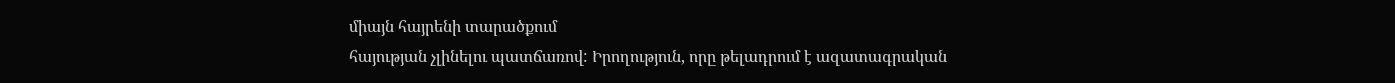միայն հայրենի տարածքում
հայության չլինելու պատճառով: Իրողություն, որը թելադրում է ազատագրական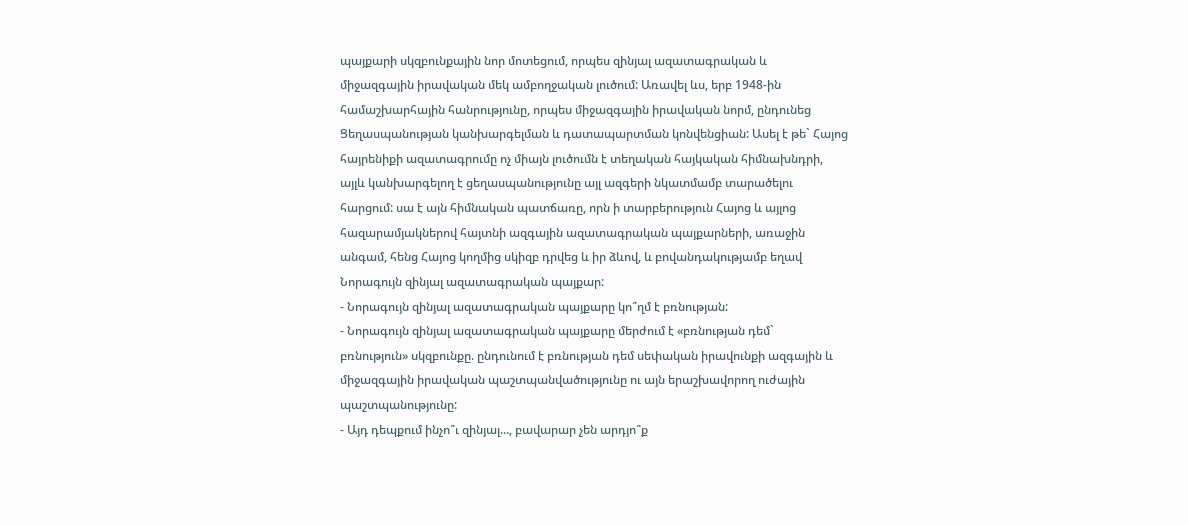պայքարի սկզբունքային նոր մոտեցում, որպես զինյալ ազատագրական և
միջազգային իրավական մեկ ամբողջական լուծում: Առավել ևս, երբ 1948-ին
համաշխարհային հանրությունը, որպես միջազգային իրավական նորմ, ընդունեց
Ցեղասպանության կանխարգելման և դատապարտման կոնվենցիան: Ասել է թե` Հայոց
հայրենիքի ազատագրումը ոչ միայն լուծումն է տեղական հայկական հիմնախնդրի,
այլև կանխարգելող է ցեղասպանությունը այլ ազգերի նկատմամբ տարածելու
հարցում: սա է այն հիմնական պատճառը, որն ի տարբերություն Հայոց և այլոց
հազարամյակներով հայտնի ազգային ազատագրական պայքարների, առաջին
անգամ, հենց Հայոց կողմից սկիզբ դրվեց և իր ձևով, և բովանդակությամբ եղավ
Նորագույն զինյալ ազատագրական պայքար:
- Նորագույն զինյալ ազատագրական պայքարը կո՞ղմ է բռնության:
- Նորագույն զինյալ ազատագրական պայքարը մերժում է «բռնության դեմ`
բռնություն» սկզբունքը. ընդունում է բռնության դեմ սեփական իրավունքի ազգային և
միջազգային իրավական պաշտպանվածությունը ու այն երաշխավորող ուժային
պաշտպանությունը:
- Այդ դեպքում ինչո՞ւ զինյալ..., բավարար չեն արդյո՞ք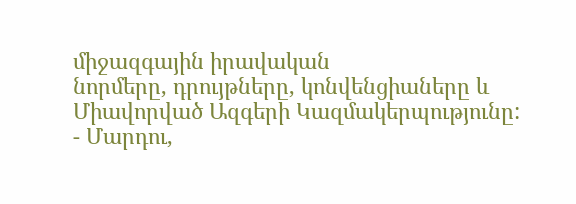միջազգային իրավական
նորմերը, դրույթները, կոնվենցիաները և Միավորված Ազգերի Կազմակերպությունը:
- Մարդու,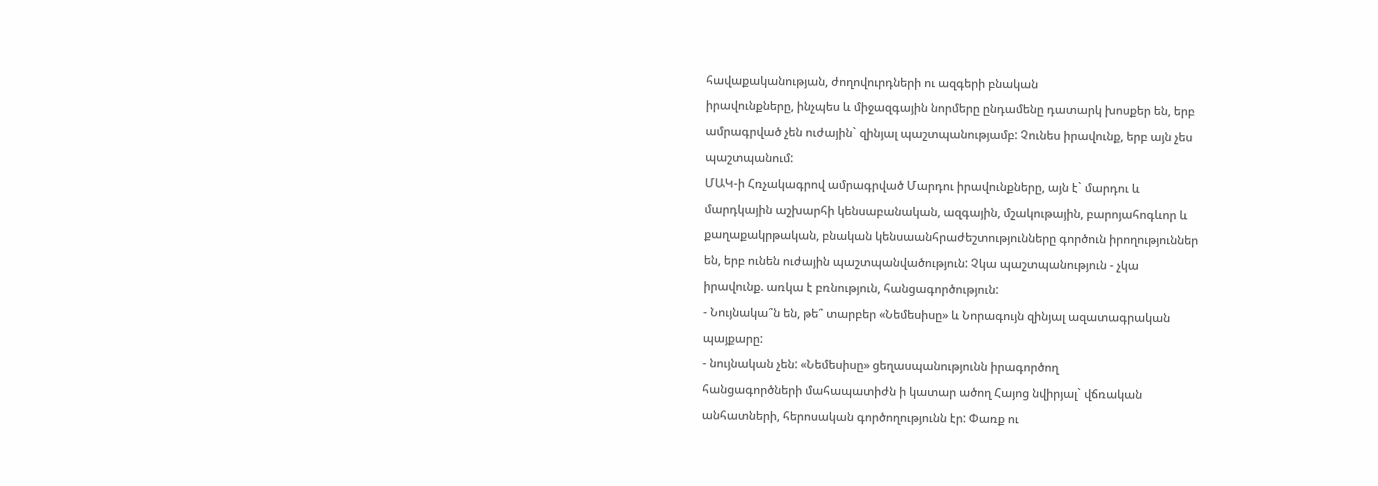հավաքականության, ժողովուրդների ու ազգերի բնական
իրավունքները, ինչպես և միջազգային նորմերը ընդամենը դատարկ խոսքեր են, երբ
ամրագրված չեն ուժային` զինյալ պաշտպանությամբ: Չունես իրավունք, երբ այն չես
պաշտպանում:
ՄԱԿ-ի Հռչակագրով ամրագրված Մարդու իրավունքները, այն է` մարդու և
մարդկային աշխարհի կենսաբանական, ազգային, մշակութային, բարոյահոգևոր և
քաղաքակրթական, բնական կենսաանհրաժեշտությունները գործուն իրողություններ
են, երբ ունեն ուժային պաշտպանվածություն: Չկա պաշտպանություն - չկա
իրավունք. առկա է բռնություն, հանցագործություն:
- Նույնակա՞ն են, թե՞ տարբեր «Նեմեսիսը» և Նորագույն զինյալ ազատագրական
պայքարը:
- նույնական չեն: «Նեմեսիսը» ցեղասպանությունն իրագործող
հանցագործների մահապատիժն ի կատար ածող Հայոց նվիրյալ` վճռական
անհատների, հերոսական գործողությունն էր: Փառք ու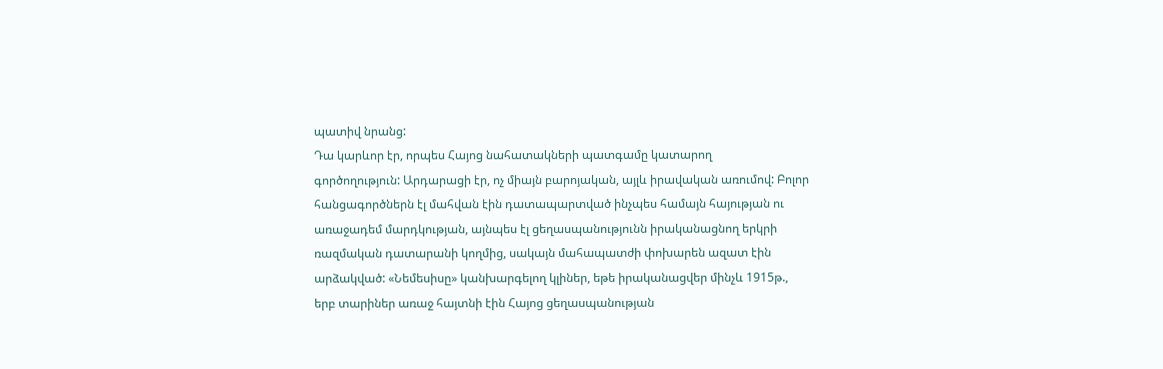պատիվ նրանց:
Դա կարևոր էր, որպես Հայոց նահատակների պատգամը կատարող
գործողություն: Արդարացի էր, ոչ միայն բարոյական, այլև իրավական առումով: Բոլոր
հանցագործներն էլ մահվան էին դատապարտված ինչպես համայն հայության ու
առաջադեմ մարդկության, այնպես էլ ցեղասպանությունն իրականացնող երկրի
ռազմական դատարանի կողմից, սակայն մահապատժի փոխարեն ազատ էին
արձակված: «Նեմեսիսը» կանխարգելող կլիներ, եթե իրականացվեր մինչև 1915թ.,
երբ տարիներ առաջ հայտնի էին Հայոց ցեղասպանության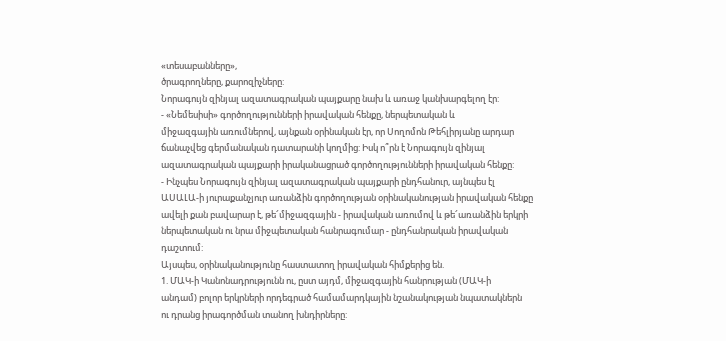«տեսաբանները»,
ծրագրողները, քարոզիչները:
Նորագույն զինյալ ազատագրական պայքարը նախ և առաջ կանխարգելող էր:
- «Նեմեսիսի» գործողությունների իրավական հենքը, ներպետական և
միջազգային առումներով, այնքան օրինական էր, որ Սողոմոն Թեհլիրյանը արդար
ճանաչվեց գերմանական դատարանի կողմից: Իսկ ո՞րն է Նորագույն զինյալ
ազատագրական պայքարի իրականացրած գործողությունների իրավական հենքը:
- Ինչպես Նորագույն զինյալ ազատագրական պայքարի ընդհանուր, այնպես էլ
ԱՍԱԼԱ-ի յուրաքանչյուր առանձին գործողության օրինականության իրավական հենքը
ավելի քան բավարար է, թե՜միջազգային - իրավական առումով և թե՜առանձին երկրի
ներպետական ու նրա միջպետական հանրագումար - ընդհանրական իրավական
դաշտում:
Այսպես, օրինականությունը հաստատող իրավական հիմքերից են.
1. ՄԱԿ-ի Կանոնադրությունն ու, ըստ այդմ, միջազգային հանրության (ՄԱԿ-ի
անդամ) բոլոր երկրների որդեգրած համամարդկային նշանակության նպատակներն
ու դրանց իրագործման տանող խնդիրները: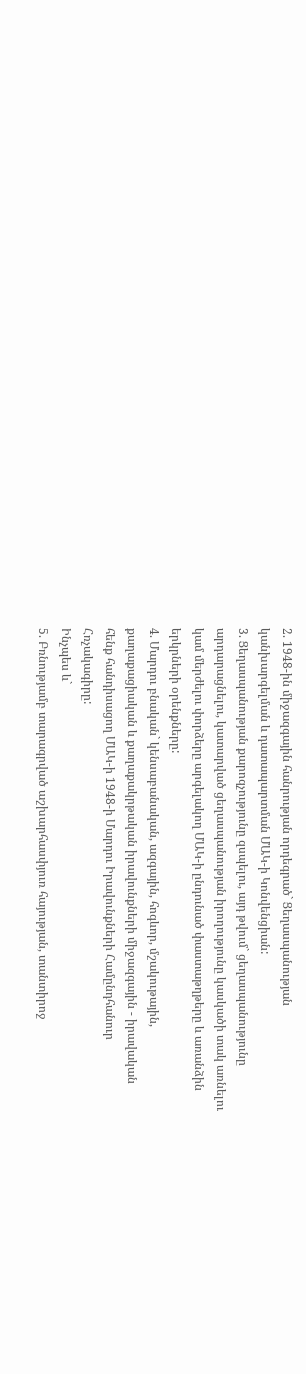2. 1948-ին միջազգային հանրության որդեգրած` Ցեղասպանության
կանխարգելման և դատապարտման ՄԱԿ-ի Կոնվենցիան:
3. Ցեղասպանության քարոզչությունը զսպելու, այդ թվում` ցեղասպանությունը
արդարացնելու, կատարված ցեղասպանության իրողությունը կասկածի տակ առնելու
կամ մերժելու փորձերը արգելակող ՄԱԿ-ի ընդունած փաստաթղթերը և առանձին
երկրների օրենքները:
4. Մարդու բնական` կենսաբանական, ազգային, հոգևոր, մշակութային,
քաղաքացիական և քաղաքակրթական իրավունքների միջազգային - իրավական
հենք հանդիսացող ՄԱԿ-ի 1948-ի Մարդու Իրավունքների Համընդհանուր
Հռչակագիրը:
Ինչպես և`
5. Բռնությամբ տարագրված աշխարհասփյուռ հայության, տանտիրոջ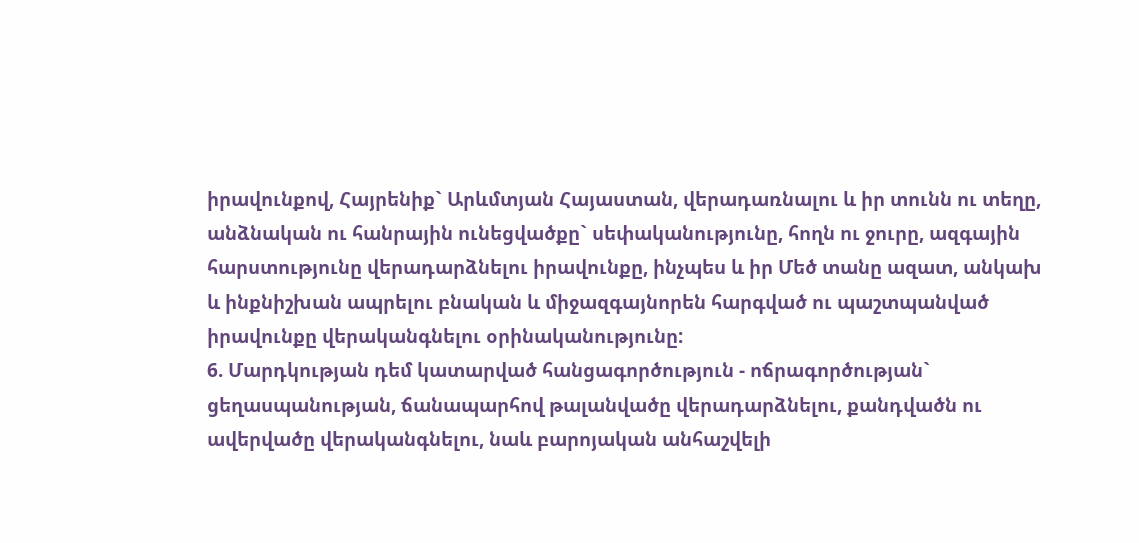իրավունքով, Հայրենիք` Արևմտյան Հայաստան, վերադառնալու և իր տունն ու տեղը,
անձնական ու հանրային ունեցվածքը` սեփականությունը, հողն ու ջուրը, ազգային
հարստությունը վերադարձնելու իրավունքը, ինչպես և իր Մեծ տանը ազատ, անկախ
և ինքնիշխան ապրելու բնական և միջազգայնորեն հարգված ու պաշտպանված
իրավունքը վերականգնելու օրինականությունը:
6. Մարդկության դեմ կատարված հանցագործություն - ոճրագործության`
ցեղասպանության, ճանապարհով թալանվածը վերադարձնելու, քանդվածն ու
ավերվածը վերականգնելու, նաև բարոյական անհաշվելի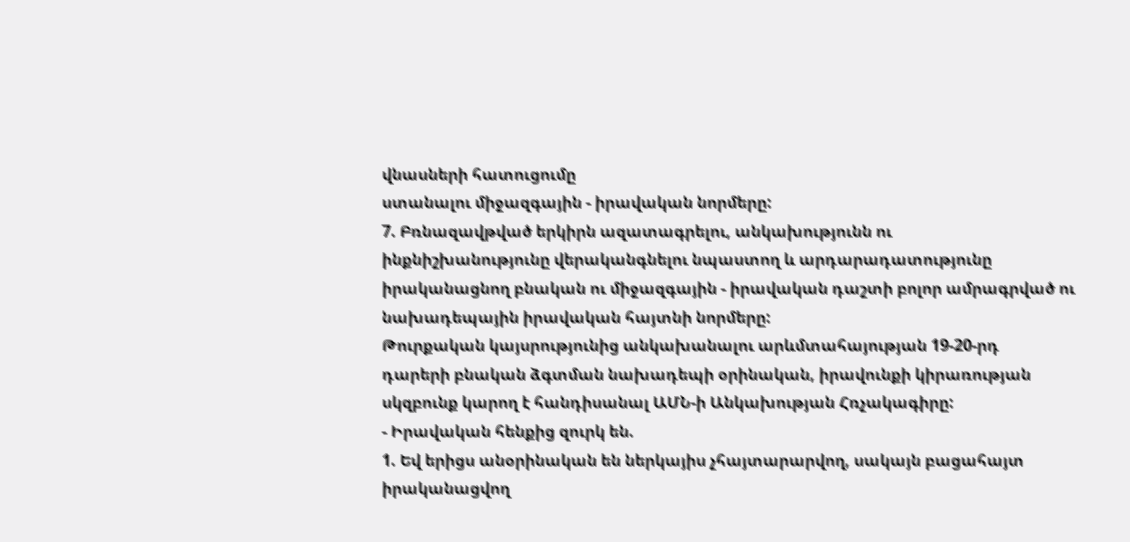վնասների հատուցումը
ստանալու միջազգային - իրավական նորմերը:
7. Բռնազավթված երկիրն ազատագրելու, անկախությունն ու
ինքնիշխանությունը վերականգնելու նպաստող և արդարադատությունը
իրականացնող բնական ու միջազգային - իրավական դաշտի բոլոր ամրագրված ու
նախադեպային իրավական հայտնի նորմերը:
Թուրքական կայսրությունից անկախանալու արևմտահայության 19-20-րդ
դարերի բնական ձգտման նախադեպի օրինական, իրավունքի կիրառության
սկզբունք կարող է հանդիսանալ ԱՄՆ-ի Անկախության Հռչակագիրը:
- Իրավական հենքից զուրկ են.
1. Եվ երիցս անօրինական են ներկայիս չհայտարարվող, սակայն բացահայտ
իրականացվող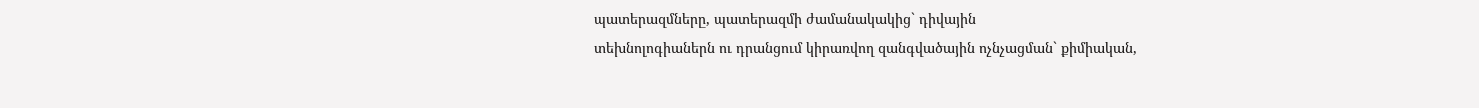պատերազմները, պատերազմի ժամանակակից` դիվային
տեխնոլոգիաներն ու դրանցում կիրառվող զանգվածային ոչնչացման` քիմիական,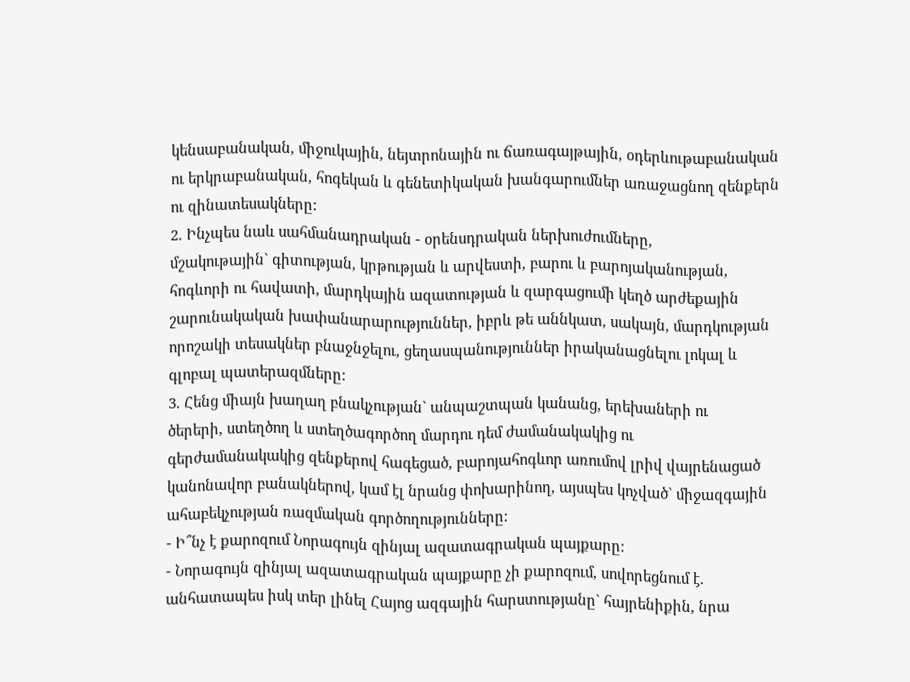կենսաբանական, միջուկային, նեյտրոնային ու ճառագայթային, օդերևութաբանական
ու երկրաբանական, հոգեկան և գենետիկական խանգարումներ առաջացնող զենքերն
ու զինատեսակները:
2. Ինչպես նաև սահմանադրական - օրենսդրական ներխուժումները,
մշակութային` գիտության, կրթության և արվեստի, բարու և բարոյականության,
հոգևորի ու հավատի, մարդկային ազատության և զարգացումի կեղծ արժեքային
շարունակական խափանարարություններ, իբրև թե աննկատ, սակայն, մարդկության
որոշակի տեսակներ բնաջնջելու, ցեղասպանություններ իրականացնելու լոկալ և
գլոբալ պատերազմները:
3. Հենց միայն խաղաղ բնակչության` անպաշտպան կանանց, երեխաների ու
ծերերի, ստեղծող և ստեղծագործող մարդու դեմ ժամանակակից ու
գերժամանակակից զենքերով հագեցած, բարոյահոգևոր առումով լրիվ վայրենացած
կանոնավոր բանակներով, կամ էլ նրանց փոխարինող, այսպես կոչված` միջազգային
ահաբեկչության ռազմական գործողությունները:
- Ի՞նչ է քարոզում Նորագույն զինյալ ազատագրական պայքարը:
- Նորագույն զինյալ ազատագրական պայքարը չի քարոզում, սովորեցնում է.
անհատապես իսկ տեր լինել Հայոց ազգային հարստությանը` հայրենիքին, նրա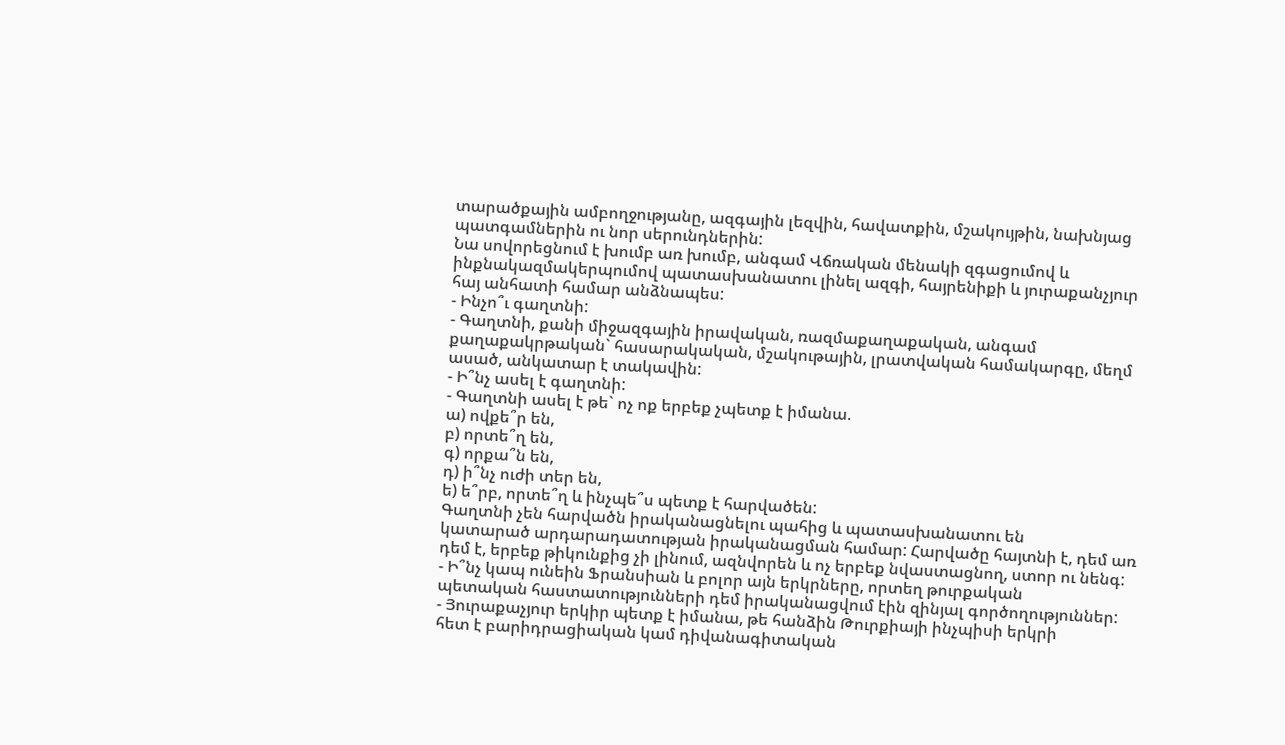տարածքային ամբողջությանը, ազգային լեզվին, հավատքին, մշակույթին, նախնյաց
պատգամներին ու նոր սերունդներին:
Նա սովորեցնում է խումբ առ խումբ, անգամ Վճռական մենակի զգացումով և
ինքնակազմակերպումով պատասխանատու լինել ազգի, հայրենիքի և յուրաքանչյուր
հայ անհատի համար անձնապես:
- Ինչո՞ւ գաղտնի:
- Գաղտնի, քանի միջազգային իրավական, ռազմաքաղաքական, անգամ
քաղաքակրթական` հասարակական, մշակութային, լրատվական համակարգը, մեղմ
ասած, անկատար է տակավին:
- Ի՞նչ ասել է գաղտնի:
- Գաղտնի ասել է թե` ոչ ոք երբեք չպետք է իմանա.
ա) ովքե՞ր են,
բ) որտե՞ղ են,
գ) որքա՞ն են,
դ) ի՞նչ ուժի տեր են,
ե) ե՞րբ, որտե՞ղ և ինչպե՞ս պետք է հարվածեն:
Գաղտնի չեն հարվածն իրականացնելու պահից և պատասխանատու են
կատարած արդարադատության իրականացման համար: Հարվածը հայտնի է, դեմ առ
դեմ է, երբեք թիկունքից չի լինում, ազնվորեն և ոչ երբեք նվաստացնող, ստոր ու նենգ:
- Ի՞նչ կապ ունեին Ֆրանսիան և բոլոր այն երկրները, որտեղ թուրքական
պետական հաստատությունների դեմ իրականացվում էին զինյալ գործողություններ:
- Յուրաքաչյուր երկիր պետք է իմանա, թե հանձին Թուրքիայի ինչպիսի երկրի
հետ է բարիդրացիական կամ դիվանագիտական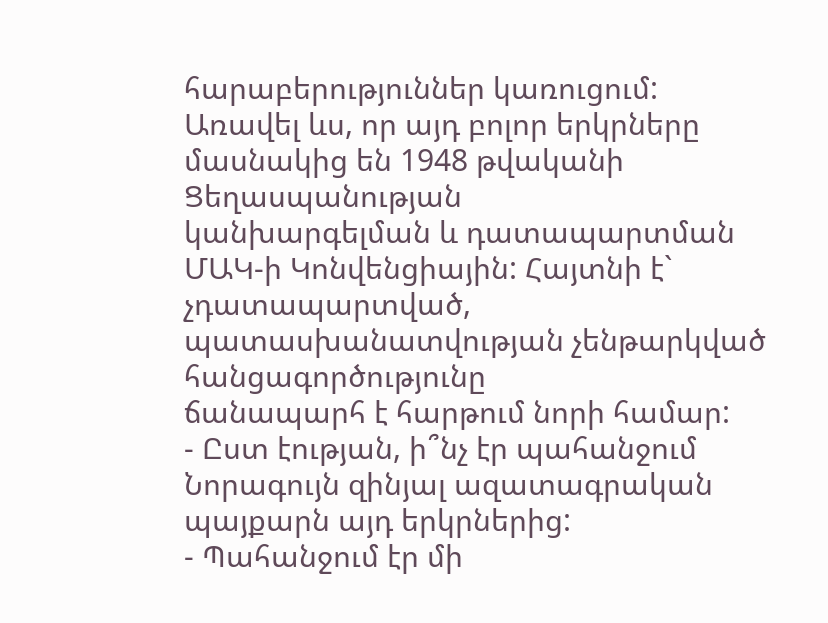հարաբերություններ կառուցում:
Առավել ևս, որ այդ բոլոր երկրները մասնակից են 1948 թվականի Ցեղասպանության
կանխարգելման և դատապարտման ՄԱԿ-ի Կոնվենցիային: Հայտնի է`
չդատապարտված, պատասխանատվության չենթարկված հանցագործությունը
ճանապարհ է հարթում նորի համար:
- Ըստ էության, ի՞նչ էր պահանջում Նորագույն զինյալ ազատագրական
պայքարն այդ երկրներից:
- Պահանջում էր մի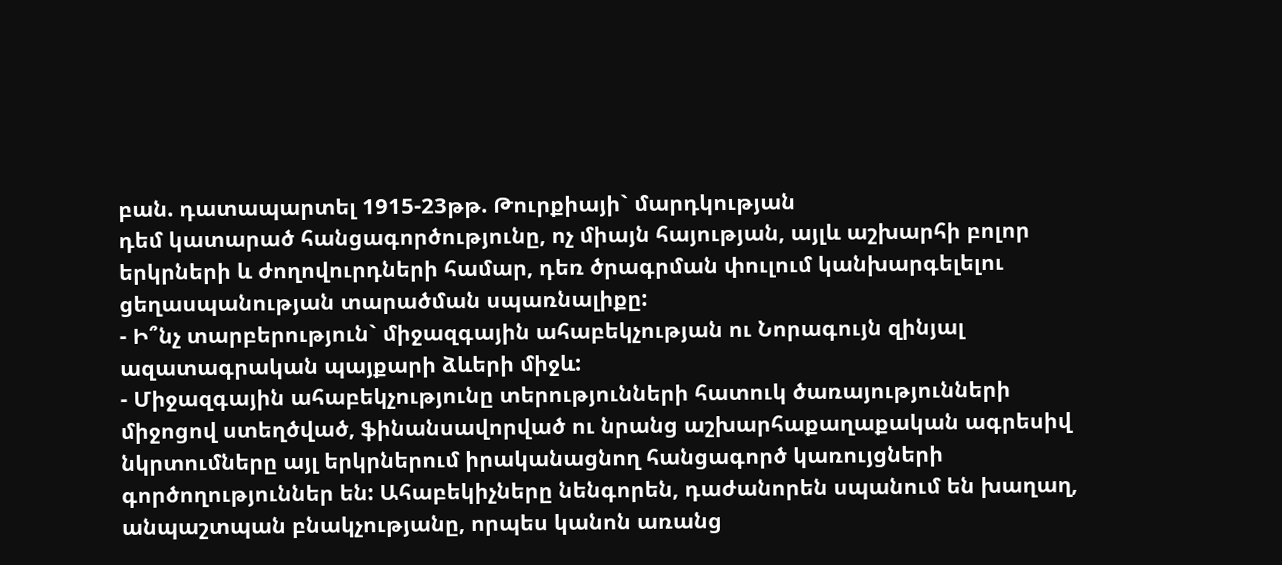բան. դատապարտել 1915-23թթ. Թուրքիայի` մարդկության
դեմ կատարած հանցագործությունը, ոչ միայն հայության, այլև աշխարհի բոլոր
երկրների և ժողովուրդների համար, դեռ ծրագրման փուլում կանխարգելելու
ցեղասպանության տարածման սպառնալիքը:
- Ի՞նչ տարբերություն` միջազգային ահաբեկչության ու Նորագույն զինյալ
ազատագրական պայքարի ձևերի միջև:
- Միջազգային ահաբեկչությունը տերությունների հատուկ ծառայությունների
միջոցով ստեղծված, ֆինանսավորված ու նրանց աշխարհաքաղաքական ագրեսիվ
նկրտումները այլ երկրներում իրականացնող հանցագործ կառույցների
գործողություններ են: Ահաբեկիչները նենգորեն, դաժանորեն սպանում են խաղաղ,
անպաշտպան բնակչությանը, որպես կանոն առանց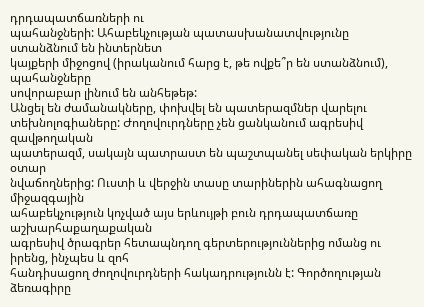դրդապատճառների ու
պահանջների: Ահաբեկչության պատասխանատվությունը ստանձնում են ինտերնետ
կայքերի միջոցով (իրականում հարց է, թե ովքե՞ր են ստանձնում), պահանջները
սովորաբար լինում են անհեթեթ:
Անցել են ժամանակները, փոխվել են պատերազմներ վարելու
տեխնոլոգիաները: Ժողովուրդները չեն ցանկանում ագրեսիվ զավթողական
պատերազմ, սակայն պատրաստ են պաշտպանել սեփական երկիրը օտար
նվաճողներից: Ուստի և վերջին տասը տարիներին ահագնացող միջազգային
ահաբեկչություն կոչված այս երևույթի բուն դրդապատճառը աշխարհաքաղաքական
ագրեսիվ ծրագրեր հետապնդող գերտերություններից ոմանց ու իրենց, ինչպես և զոհ
հանդիսացող ժողովուրդների հակադրությունն է: Գործողության ձեռագիրը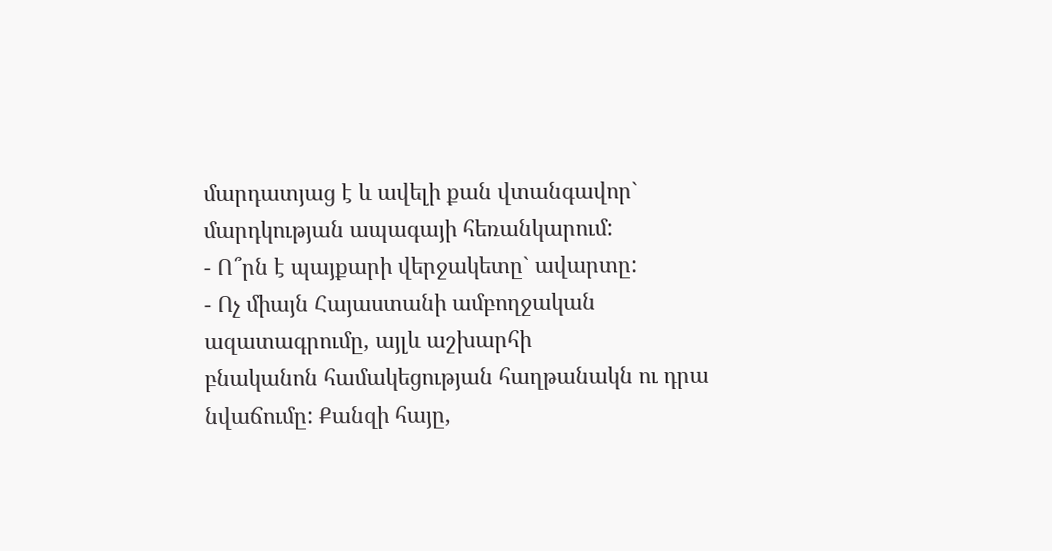մարդատյաց է և ավելի քան վտանգավոր` մարդկության ապագայի հեռանկարում:
- Ո՞րն է պայքարի վերջակետը` ավարտը:
- Ոչ միայն Հայաստանի ամբողջական ազատագրումը, այլև աշխարհի
բնականոն համակեցության հաղթանակն ու դրա նվաճումը: Քանզի հայը,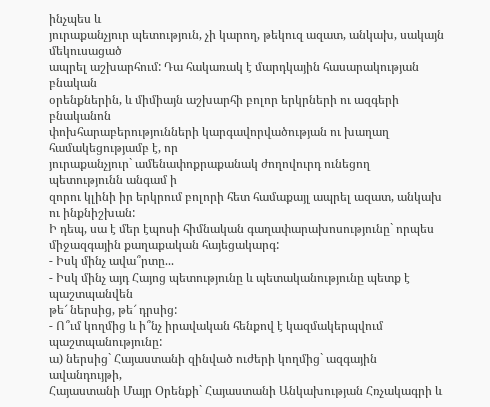ինչպես և
յուրաքանչյուր պետություն, չի կարող, թեկուզ ազատ, անկախ, սակայն մեկուսացած
ապրել աշխարհում: Դա հակառակ է մարդկային հասարակության բնական
օրենքներին, և միմիայն աշխարհի բոլոր երկրների ու ազգերի բնականոն
փոխհարաբերությունների կարգավորվածության ու խաղաղ համակեցությամբ է, որ
յուրաքանչյուր` ամենափոքրաքանակ ժողովուրդ ունեցող պետությունն անգամ ի
զորու կլինի իր երկրում բոլորի հետ համաքայլ ապրել ազատ, անկախ ու ինքնիշխան:
Ի դեպ, սա է մեր էպոսի հիմնական գաղափարախոսությունը` որպես
միջազգային քաղաքական հայեցակարգ:
- Իսկ մինչ ավա՞րտը...
- Իսկ մինչ այդ Հայոց պետությունը և պետականությունը պետք է պաշտպանվեն
թե՜ ներսից, թե՜ դրսից:
- Ո՞ւմ կողմից և ի՞նչ իրավական հենքով է կազմակերպվում պաշտպանությունը:
ա) ներսից` Հայաստանի զինված ուժերի կողմից` ազգային ավանդույթի,
Հայաստանի Մայր Օրենքի` Հայաստանի Անկախության Հռչակագրի և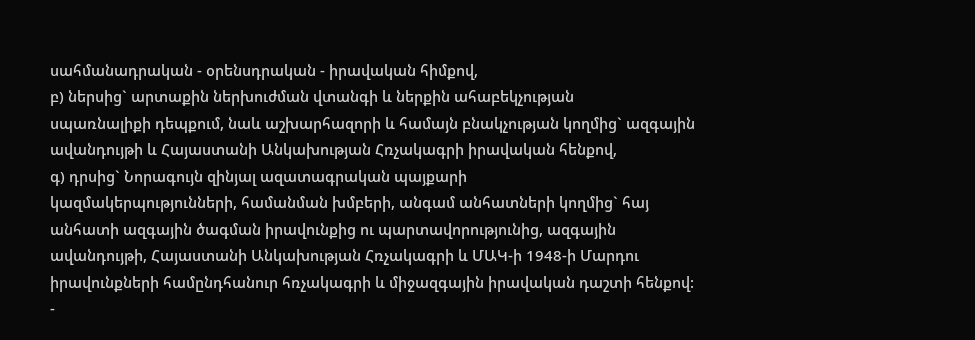սահմանադրական - օրենսդրական - իրավական հիմքով,
բ) ներսից` արտաքին ներխուժման վտանգի և ներքին ահաբեկչության
սպառնալիքի դեպքում, նաև աշխարհազորի և համայն բնակչության կողմից` ազգային
ավանդույթի և Հայաստանի Անկախության Հռչակագրի իրավական հենքով,
գ) դրսից` Նորագույն զինյալ ազատագրական պայքարի
կազմակերպությունների, համանման խմբերի, անգամ անհատների կողմից` հայ
անհատի ազգային ծագման իրավունքից ու պարտավորությունից, ազգային
ավանդույթի, Հայաստանի Անկախության Հռչակագրի և ՄԱԿ-ի 1948-ի Մարդու
իրավունքների համընդհանուր հռչակագրի և միջազգային իրավական դաշտի հենքով:
-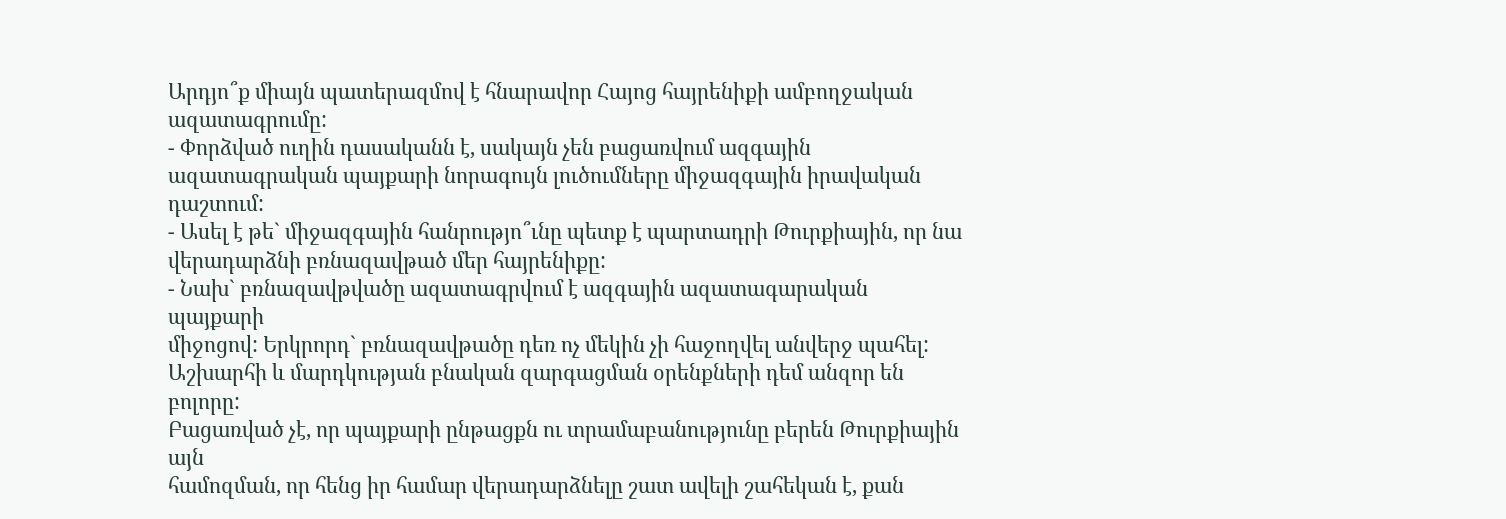Արդյո՞ք միայն պատերազմով է հնարավոր Հայոց հայրենիքի ամբողջական
ազատագրումը:
- Փորձված ուղին դասականն է, սակայն չեն բացառվում ազգային
ազատագրական պայքարի նորագույն լուծումները միջազգային իրավական
դաշտում:
- Ասել է թե` միջազգային հանրությո՞ւնը պետք է պարտադրի Թուրքիային, որ նա
վերադարձնի բռնազավթած մեր հայրենիքը:
- Նախ` բռնազավթվածը ազատագրվում է ազգային ազատագարական պայքարի
միջոցով: Երկրորդ` բռնազավթածը դեռ ոչ մեկին չի հաջողվել անվերջ պահել:
Աշխարհի և մարդկության բնական զարգացման օրենքների դեմ անզոր են բոլորը:
Բացառված չէ, որ պայքարի ընթացքն ու տրամաբանությունը բերեն Թուրքիային այն
համոզման, որ հենց իր համար վերադարձնելը շատ ավելի շահեկան է, քան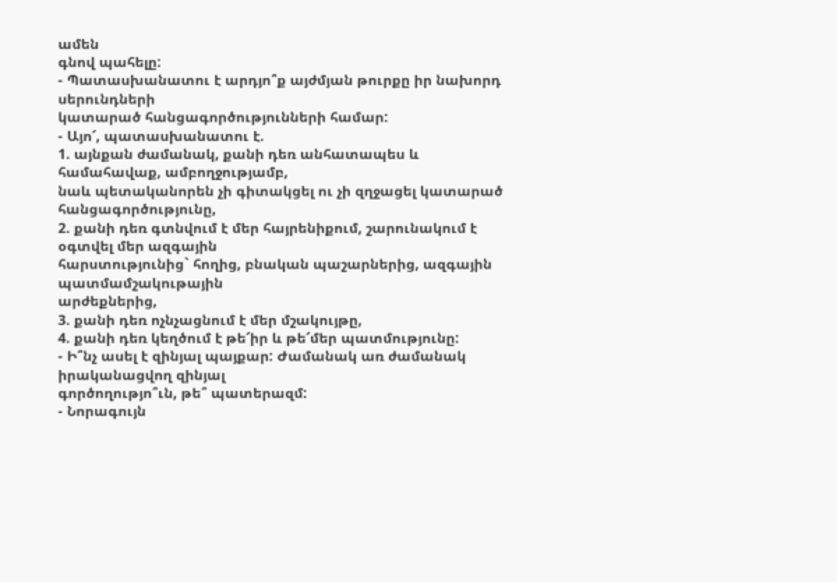ամեն
գնով պահելը:
- Պատասխանատու է արդյո՞ք այժմյան թուրքը իր նախորդ սերունդների
կատարած հանցագործությունների համար:
- Այո՜, պատասխանատու է.
1. այնքան ժամանակ, քանի դեռ անհատապես և համահավաք, ամբողջությամբ,
նաև պետականորեն չի գիտակցել ու չի զղջացել կատարած հանցագործությունը,
2. քանի դեռ գտնվում է մեր հայրենիքում, շարունակում է օգտվել մեր ազգային
հարստությունից` հողից, բնական պաշարներից, ազգային պատմամշակութային
արժեքներից,
3. քանի դեռ ոչնչացնում է մեր մշակույթը,
4. քանի դեռ կեղծում է թե՜իր և թե՜մեր պատմությունը:
- Ի՞նչ ասել է զինյալ պայքար: Ժամանակ առ ժամանակ իրականացվող զինյալ
գործողությո՞ւն, թե՞ պատերազմ:
- Նորագույն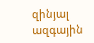զինյալ ազգային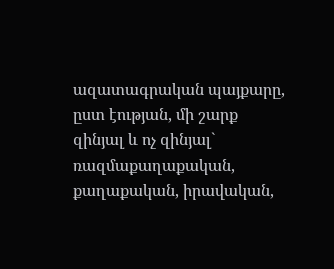ազատագրական պայքարը, ըստ էության, մի շարք
զինյալ և ոչ զինյալ` ռազմաքաղաքական, քաղաքական, իրավական,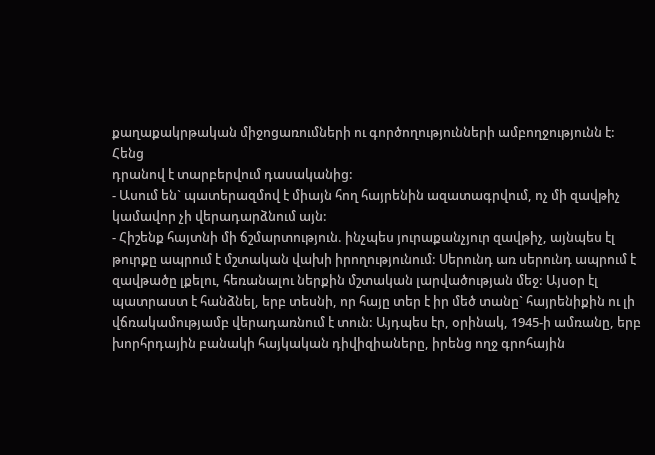քաղաքակրթական միջոցառումների ու գործողությունների ամբողջությունն է: Հենց
դրանով է տարբերվում դասականից:
- Ասում են` պատերազմով է միայն հող հայրենին ազատագրվում, ոչ մի զավթիչ
կամավոր չի վերադարձնում այն:
- Հիշենք հայտնի մի ճշմարտություն. ինչպես յուրաքանչյուր զավթիչ, այնպես էլ
թուրքը ապրում է մշտական վախի իրողությունում: Սերունդ առ սերունդ ապրում է
զավթածը լքելու, հեռանալու ներքին մշտական լարվածության մեջ: Այսօր էլ
պատրաստ է հանձնել, երբ տեսնի, որ հայը տեր է իր մեծ տանը` հայրենիքին ու լի
վճռակամությամբ վերադառնում է տուն: Այդպես էր, օրինակ, 1945-ի ամռանը, երբ
խորհրդային բանակի հայկական դիվիզիաները, իրենց ողջ գրոհային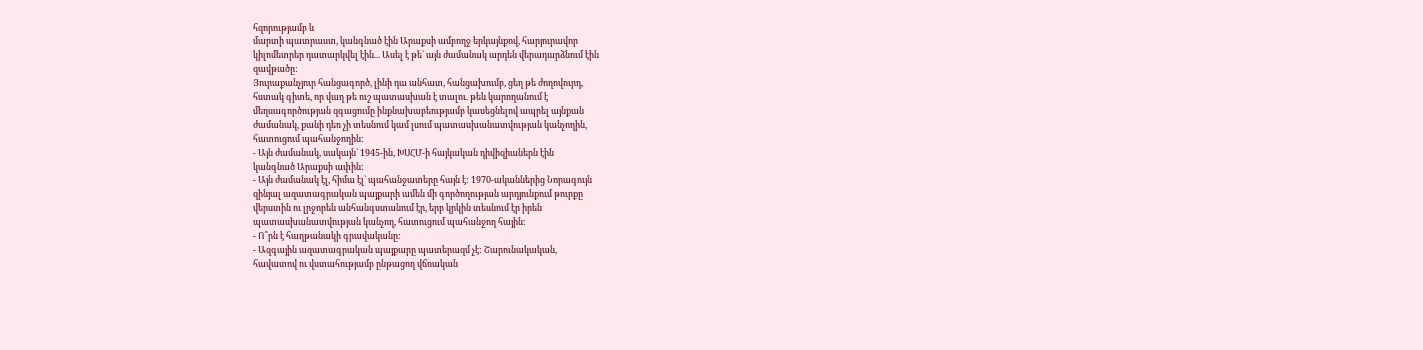հզորությամբ և
մարտի պատրաստ, կանգնած էին Արաքսի ամբողջ երկայնքով, հարյուրավոր
կիլոմետրեր դատարկվել էին... Ասել է թե` այն ժամանակ արդեն վերադարձնում էին
զավթածը:
Յուրաքանչյուր հանցագործ, լինի դա անհատ, հանցախումբ, ցեղ թե ժողովուրդ,
հստակ գիտե, որ վաղ թե ուշ պատասխան է տալու. թեև կարողանում է
մեղսագործության զգացումը ինքնախաբեությամբ կասեցնելով ապրել այնքան
ժամանակ, քանի դեռ չի տեսնում կամ լսում պատասխանատվության կանչողին,
հատուցում պահանջողին:
- Այն ժամանակ, սակայն` 1945-ին, ԽՍՀՄ-ի հայկական դիվիզիաներն էին
կանգնած Արաքսի ափին:
- Այն ժամանակ էլ, հիմա էլ` պահանջատերը հայն է: 1970-ականներից Նորագույն
զինյալ ազատագրական պայքարի ամեն մի գործողության արդյունքում թուրքը
վերստին ու լրջորեն անհանգստանում էր, երբ կրկին տեսնում էր իրեն
պատասխանատվության կանչող, հատուցում պահանջող հային:
- Ո՞րն է հաղթանակի գրավականը:
- Ազգային ազատագրական պայքարը պատերազմ չէ: Շարունակական,
հավատով ու վստահությամբ ընթացող վճռական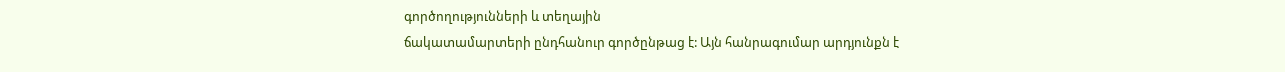գործողությունների և տեղային
ճակատամարտերի ընդհանուր գործընթաց է: Այն հանրագումար արդյունքն է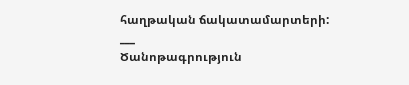հաղթական ճակատամարտերի:
___
Ծանոթագրություն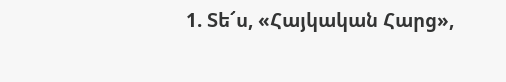1. Տե՜ս, «Հայկական Հարց»,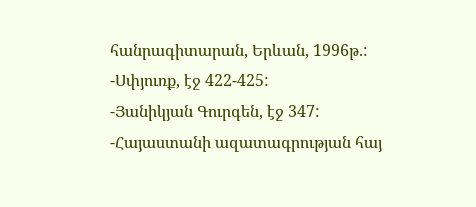հանրագիտարան, Երևան, 1996թ.:
-Սփյուռք, էջ 422-425:
-Յանիկյան Գուրգեն, էջ 347:
-Հայաստանի ազատագրության հայ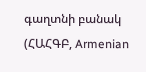գաղտնի բանակ (ՀԱՀԳԲ, Armenian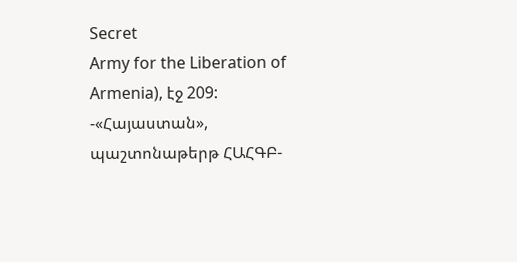Secret
Army for the Liberation of Armenia), էջ 209:
-«Հայաստան», պաշտոնաթերթ ՀԱՀԳԲ-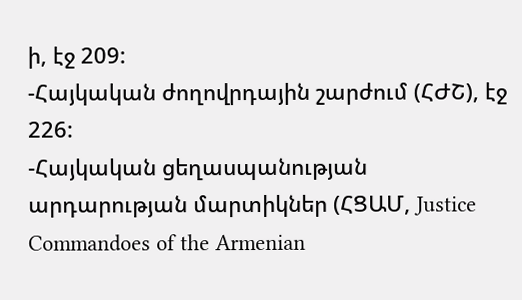ի, էջ 209:
-Հայկական ժողովրդային շարժում (ՀԺՇ), էջ 226:
-Հայկական ցեղասպանության արդարության մարտիկներ (ՀՑԱՄ, Justice
Commandoes of the Armenian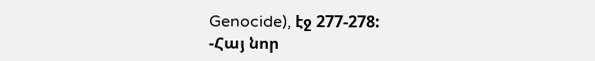Genocide), էջ 277-278:
-Հայ նոր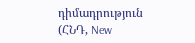դիմադրություն (ՀՆԴ, New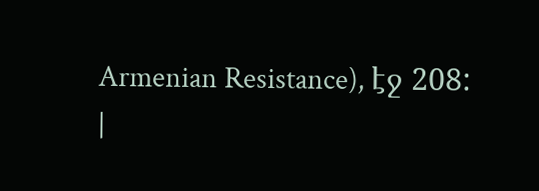Armenian Resistance), էջ 208:
|